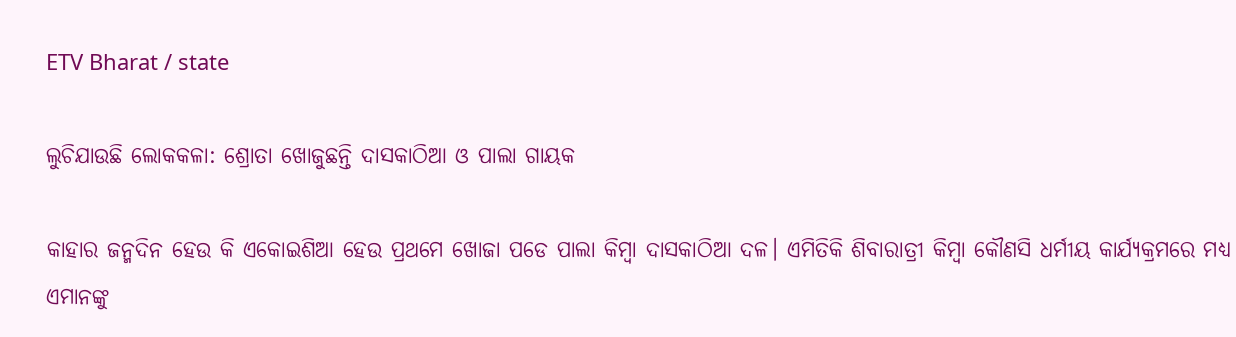ETV Bharat / state

ଲୁଚିଯାଉଛି ଲୋକକଳା: ଶ୍ରୋତା ଖୋଜୁଛନ୍ତି ଦାସକାଠିଆ ଓ ପାଲା ଗାୟକ

କାହାର ଜନ୍ମଦିନ ହେଉ କି ଏକୋଇଶିଆ ହେଉ ପ୍ରଥମେ ଖୋଜା ପଡେ ପାଲା କିମ୍ବା ଦାସକାଠିଆ ଦଳ। ଏମିତିକି ଶିବାରାତ୍ରୀ କିମ୍ବା କୌଣସି ଧର୍ମୀୟ କାର୍ଯ୍ୟକ୍ରମରେ ମଧ୍ୟ ଏମାନଙ୍କୁ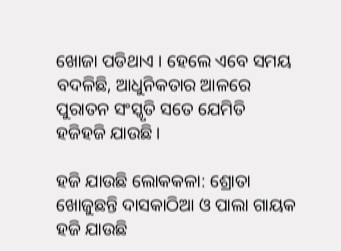ଖୋଜା ପଡିଥାଏ । ହେଲେ ଏବେ ସମୟ ବଦଳିଛି, ଆଧୁନିକତାର ଆଳରେ ପୁରାତନ ସଂସ୍କୃତି ସତେ ଯେମିତି ହଜିହଜି ଯାଉଛି ।

ହଜି ଯାଉଛି ଲୋକକଳା: ଶ୍ରୋତା ଖୋଜୁଛନ୍ତି ଦାସକାଠିଆ ଓ ପାଲା ଗାୟକ
ହଜି ଯାଉଛି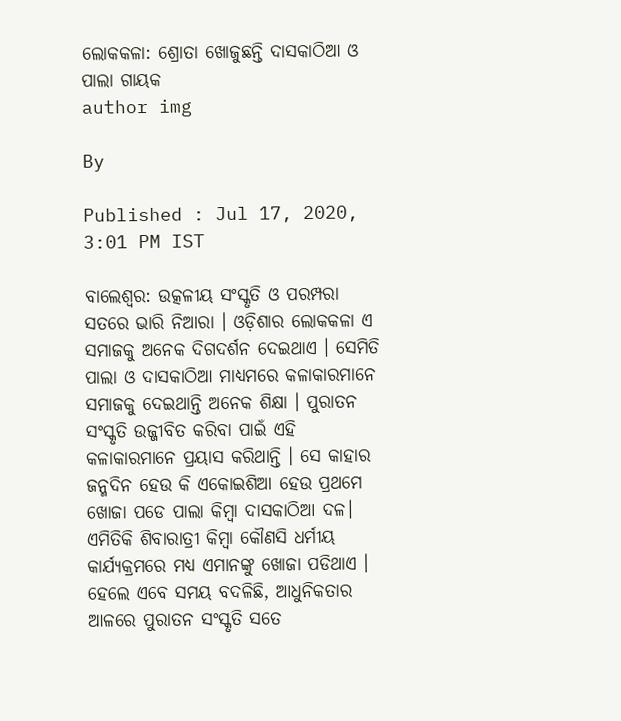ଲୋକକଳା: ଶ୍ରୋତା ଖୋଜୁଛନ୍ତି ଦାସକାଠିଆ ଓ ପାଲା ଗାୟକ
author img

By

Published : Jul 17, 2020, 3:01 PM IST

ବାଲେଶ୍ବର: ଉତ୍କଳୀୟ ସଂସ୍କୃତି ଓ ପରମ୍ପରା ସତରେ ଭାରି ନିଆରା । ଓଡ଼ିଶାର ଲୋକକଳା ଏ ସମାଜକୁ ଅନେକ ଦିଗଦର୍ଶନ ଦେଇଥାଏ । ସେମିତି ପାଲା ଓ ଦାସକାଠିଆ ମାଧ୍ୟମରେ କଳାକାରମାନେ ସମାଜକୁ ଦେଇଥାନ୍ତି ଅନେକ ଶିକ୍ଷା । ପୁରାତନ ସଂସ୍କୃତି ଉଜ୍ଜୀବିତ କରିବା ପାଇଁ ଏହି କଳାକାରମାନେ ପ୍ରୟାସ କରିଥାନ୍ତି । ସେ କାହାର ଜନ୍ମଦିନ ହେଉ କି ଏକୋଇଶିଆ ହେଉ ପ୍ରଥମେ ଖୋଜା ପଡେ ପାଲା କିମ୍ବା ଦାସକାଠିଆ ଦଳ। ଏମିତିକି ଶିବାରାତ୍ରୀ କିମ୍ବା କୌଣସି ଧର୍ମୀୟ କାର୍ଯ୍ୟକ୍ରମରେ ମଧ୍ୟ ଏମାନଙ୍କୁ ଖୋଜା ପଡିଥାଏ । ହେଲେ ଏବେ ସମୟ ବଦଳିଛି, ଆଧୁନିକତାର ଆଳରେ ପୁରାତନ ସଂସ୍କୃତି ସତେ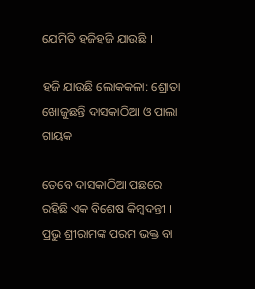ଯେମିତି ହଜିହଜି ଯାଉଛି ।

ହଜି ଯାଉଛି ଲୋକକଳା: ଶ୍ରୋତା ଖୋଜୁଛନ୍ତି ଦାସକାଠିଆ ଓ ପାଲା ଗାୟକ

ତେବେ ଦାସକାଠିଆ ପଛରେ ରହିଛି ଏକ ବିଶେଷ କିମ୍ବଦନ୍ତୀ । ପ୍ରଭୁ ଶ୍ରୀରାମଙ୍କ ପରମ ଭକ୍ତ ବା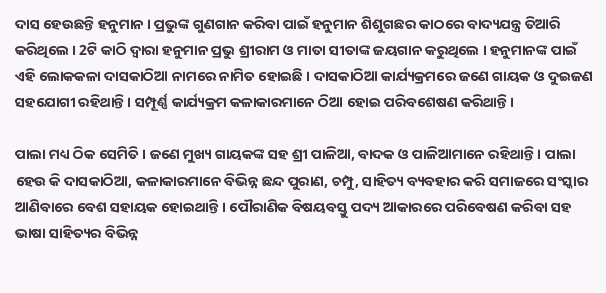ଦାସ ହେଉଛନ୍ତି ହନୁମାନ । ପ୍ରଭୁଙ୍କ ଗୁଣଗାନ କରିବା ପାଇଁ ହନୁମାନ ଶିଶୁଗଛର କାଠରେ ବାଦ୍ୟଯନ୍ତ୍ର ତିଆରି କରିଥିଲେ । 2ଟି କାଠି ଦ୍ବାରା ହନୁମାନ ପ୍ରଭୁ ଶ୍ରୀରାମ ଓ ମାତା ସୀତାଙ୍କ ଜୟଗାନ କରୁଥିଲେ । ହନୁମାନଙ୍କ ପାଇଁ ଏହି ଲୋକକଳା ଦାସକାଠିଆ ନାମରେ ନାମିତ ହୋଇଛି । ଦାସକାଠିଆ କାର୍ଯ୍ୟକ୍ରମରେ ଜଣେ ଗାୟକ ଓ ଦୁଇଜଣ ସହଯୋଗୀ ରହିଥାନ୍ତି । ସମ୍ପୂର୍ଣ୍ଣ କାର୍ଯ୍ୟକ୍ରମ କଳାକାରମାନେ ଠିଆ ହୋଇ ପରିବଶେଷଣ କରିଥାନ୍ତି ।

ପାଲା ମଧ୍ୟ ଠିକ ସେମିତି । ଜଣେ ମୁଖ୍ୟ ଗାୟକଙ୍କ ସହ ଶ୍ରୀ ପାଳିଆ, ବାଦକ ଓ ପାଳିଆମାନେ ରହିଥାନ୍ତି । ପାଲା ହେଉ କି ଦାସକାଠିଆ, କଳାକାରମାନେ ବିଭିନ୍ନ ଛନ୍ଦ ପୁରାଣ, ଚମ୍ପୁ, ସାହିତ୍ୟ ବ୍ୟବହାର କରି ସମାଜରେ ସଂସ୍କାର ଆଣିବାରେ ବେଶ ସହାୟକ ହୋଇଥାନ୍ତି । ପୌରାଣିକ ବିଷୟବସ୍ତୁ ପଦ୍ୟ ଆକାରରେ ପରିବେଷଣ କରିବା ସହ ଭାଷା ସାହିତ୍ୟର ବିଭିନ୍ନ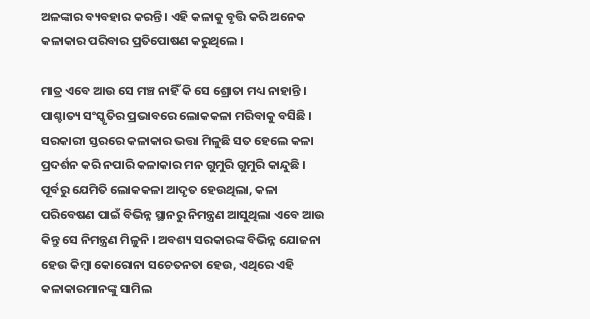ଅଳଙ୍କାର ବ୍ୟବହାର କରନ୍ତି । ଏହି କଳାକୁ ବୃତ୍ତି କରି ଅନେକ କଳାକାର ପରିବାର ପ୍ରତିପୋଷଣ କରୁଥିଲେ ।

ମାତ୍ର ଏବେ ଆଉ ସେ ମଞ୍ଚ ନାହିଁ କି ସେ ଶ୍ରୋତା ମଧ୍ୟ ନାହାନ୍ତି । ପାଶ୍ଚାତ୍ୟ ସଂସ୍କୃତିର ପ୍ରଭାବରେ ଲୋକକଳା ମରିବାକୁ ବସିଛି । ସରକାରୀ ସ୍ତରରେ କଳାକାର ଭତ୍ତା ମିଳୁଛି ସତ ହେଲେ କଳା ପ୍ରଦର୍ଶନ କରି ନପାରି କଳାକାର ମନ ଗୁମୁରି ଗୁମୁରି କାନ୍ଦୁଛି । ପୂର୍ବରୁ ଯେମିତି ଲୋକକଳା ଆଦୃତ ହେଉଥିଲା, କଳା ପରିବେଷଣ ପାଇଁ ବିଭିନ୍ନ ସ୍ଥାନରୁ ନିମନ୍ତ୍ରଣ ଆସୁଥିଲା ଏବେ ଆଉ କିନ୍ତୁ ସେ ନିମନ୍ତ୍ରଣ ମିଳୁନି । ଅବଶ୍ୟ ସରକାରଙ୍କ ବିଭିନ୍ନ ଯୋଜନା ହେଉ କିମ୍ବା କୋରୋନା ସଚେତନତା ହେଉ, ଏଥିରେ ଏହି କଳାକାରମାନଙ୍କୁ ସାମିଲ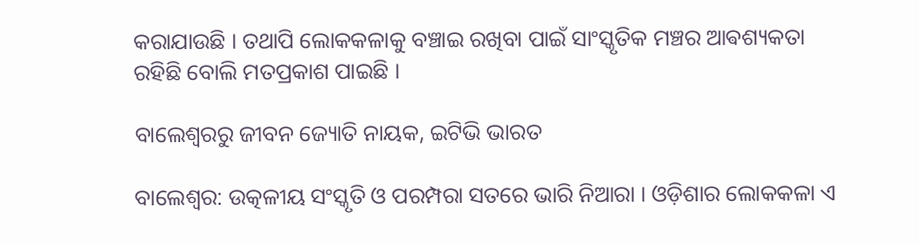କରାଯାଉଛି । ତଥାପି ଲୋକକଳାକୁ ବଞ୍ଚାଇ ରଖିବା ପାଇଁ ସାଂସ୍କୃତିକ ମଞ୍ଚର ଆଵଶ୍ୟକତା ରହିଛି ବୋଲି ମତପ୍ରକାଶ ପାଇଛି ।

ବାଲେଶ୍ବରରୁ ଜୀବନ ଜ୍ୟୋତି ନାୟକ, ଇଟିଭି ଭାରତ

ବାଲେଶ୍ବର: ଉତ୍କଳୀୟ ସଂସ୍କୃତି ଓ ପରମ୍ପରା ସତରେ ଭାରି ନିଆରା । ଓଡ଼ିଶାର ଲୋକକଳା ଏ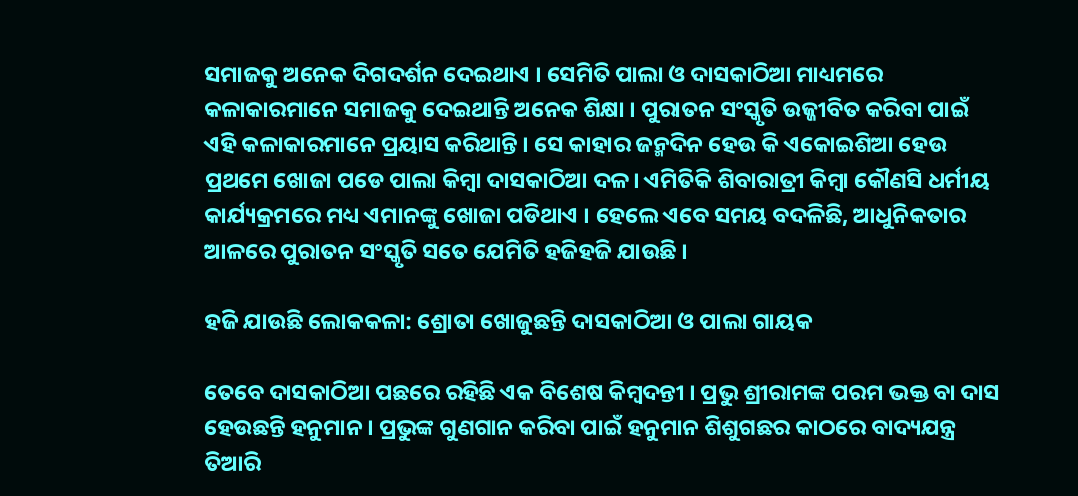ସମାଜକୁ ଅନେକ ଦିଗଦର୍ଶନ ଦେଇଥାଏ । ସେମିତି ପାଲା ଓ ଦାସକାଠିଆ ମାଧ୍ୟମରେ କଳାକାରମାନେ ସମାଜକୁ ଦେଇଥାନ୍ତି ଅନେକ ଶିକ୍ଷା । ପୁରାତନ ସଂସ୍କୃତି ଉଜ୍ଜୀବିତ କରିବା ପାଇଁ ଏହି କଳାକାରମାନେ ପ୍ରୟାସ କରିଥାନ୍ତି । ସେ କାହାର ଜନ୍ମଦିନ ହେଉ କି ଏକୋଇଶିଆ ହେଉ ପ୍ରଥମେ ଖୋଜା ପଡେ ପାଲା କିମ୍ବା ଦାସକାଠିଆ ଦଳ। ଏମିତିକି ଶିବାରାତ୍ରୀ କିମ୍ବା କୌଣସି ଧର୍ମୀୟ କାର୍ଯ୍ୟକ୍ରମରେ ମଧ୍ୟ ଏମାନଙ୍କୁ ଖୋଜା ପଡିଥାଏ । ହେଲେ ଏବେ ସମୟ ବଦଳିଛି, ଆଧୁନିକତାର ଆଳରେ ପୁରାତନ ସଂସ୍କୃତି ସତେ ଯେମିତି ହଜିହଜି ଯାଉଛି ।

ହଜି ଯାଉଛି ଲୋକକଳା: ଶ୍ରୋତା ଖୋଜୁଛନ୍ତି ଦାସକାଠିଆ ଓ ପାଲା ଗାୟକ

ତେବେ ଦାସକାଠିଆ ପଛରେ ରହିଛି ଏକ ବିଶେଷ କିମ୍ବଦନ୍ତୀ । ପ୍ରଭୁ ଶ୍ରୀରାମଙ୍କ ପରମ ଭକ୍ତ ବା ଦାସ ହେଉଛନ୍ତି ହନୁମାନ । ପ୍ରଭୁଙ୍କ ଗୁଣଗାନ କରିବା ପାଇଁ ହନୁମାନ ଶିଶୁଗଛର କାଠରେ ବାଦ୍ୟଯନ୍ତ୍ର ତିଆରି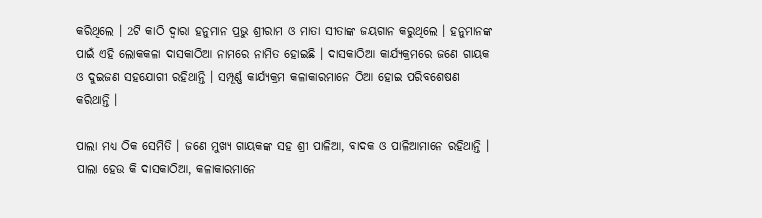କରିଥିଲେ । 2ଟି କାଠି ଦ୍ବାରା ହନୁମାନ ପ୍ରଭୁ ଶ୍ରୀରାମ ଓ ମାତା ସୀତାଙ୍କ ଜୟଗାନ କରୁଥିଲେ । ହନୁମାନଙ୍କ ପାଇଁ ଏହି ଲୋକକଳା ଦାସକାଠିଆ ନାମରେ ନାମିତ ହୋଇଛି । ଦାସକାଠିଆ କାର୍ଯ୍ୟକ୍ରମରେ ଜଣେ ଗାୟକ ଓ ଦୁଇଜଣ ସହଯୋଗୀ ରହିଥାନ୍ତି । ସମ୍ପୂର୍ଣ୍ଣ କାର୍ଯ୍ୟକ୍ରମ କଳାକାରମାନେ ଠିଆ ହୋଇ ପରିବଶେଷଣ କରିଥାନ୍ତି ।

ପାଲା ମଧ୍ୟ ଠିକ ସେମିତି । ଜଣେ ମୁଖ୍ୟ ଗାୟକଙ୍କ ସହ ଶ୍ରୀ ପାଳିଆ, ବାଦକ ଓ ପାଳିଆମାନେ ରହିଥାନ୍ତି । ପାଲା ହେଉ କି ଦାସକାଠିଆ, କଳାକାରମାନେ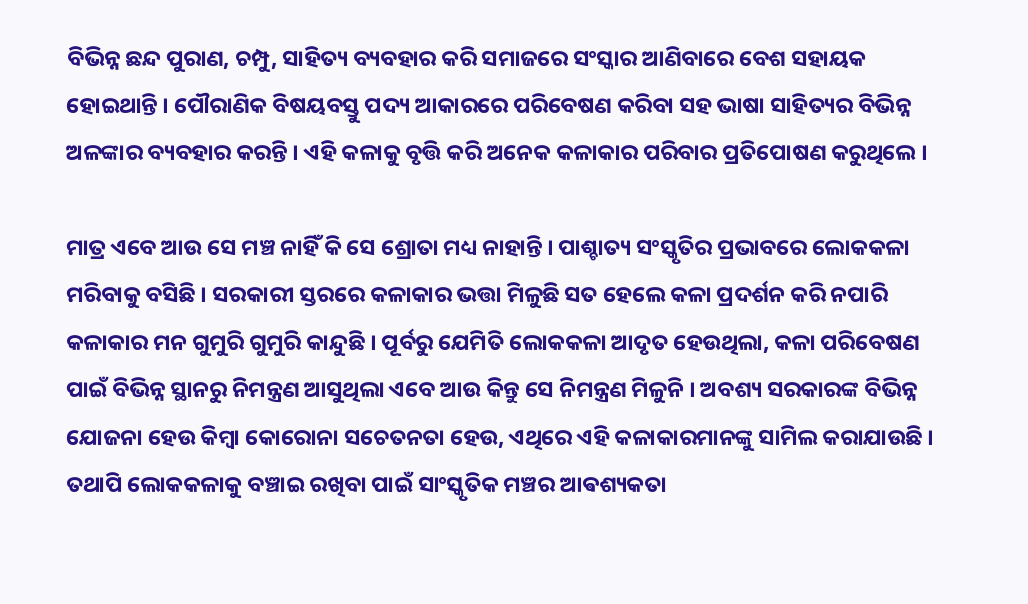ବିଭିନ୍ନ ଛନ୍ଦ ପୁରାଣ, ଚମ୍ପୁ, ସାହିତ୍ୟ ବ୍ୟବହାର କରି ସମାଜରେ ସଂସ୍କାର ଆଣିବାରେ ବେଶ ସହାୟକ ହୋଇଥାନ୍ତି । ପୌରାଣିକ ବିଷୟବସ୍ତୁ ପଦ୍ୟ ଆକାରରେ ପରିବେଷଣ କରିବା ସହ ଭାଷା ସାହିତ୍ୟର ବିଭିନ୍ନ ଅଳଙ୍କାର ବ୍ୟବହାର କରନ୍ତି । ଏହି କଳାକୁ ବୃତ୍ତି କରି ଅନେକ କଳାକାର ପରିବାର ପ୍ରତିପୋଷଣ କରୁଥିଲେ ।

ମାତ୍ର ଏବେ ଆଉ ସେ ମଞ୍ଚ ନାହିଁ କି ସେ ଶ୍ରୋତା ମଧ୍ୟ ନାହାନ୍ତି । ପାଶ୍ଚାତ୍ୟ ସଂସ୍କୃତିର ପ୍ରଭାବରେ ଲୋକକଳା ମରିବାକୁ ବସିଛି । ସରକାରୀ ସ୍ତରରେ କଳାକାର ଭତ୍ତା ମିଳୁଛି ସତ ହେଲେ କଳା ପ୍ରଦର୍ଶନ କରି ନପାରି କଳାକାର ମନ ଗୁମୁରି ଗୁମୁରି କାନ୍ଦୁଛି । ପୂର୍ବରୁ ଯେମିତି ଲୋକକଳା ଆଦୃତ ହେଉଥିଲା, କଳା ପରିବେଷଣ ପାଇଁ ବିଭିନ୍ନ ସ୍ଥାନରୁ ନିମନ୍ତ୍ରଣ ଆସୁଥିଲା ଏବେ ଆଉ କିନ୍ତୁ ସେ ନିମନ୍ତ୍ରଣ ମିଳୁନି । ଅବଶ୍ୟ ସରକାରଙ୍କ ବିଭିନ୍ନ ଯୋଜନା ହେଉ କିମ୍ବା କୋରୋନା ସଚେତନତା ହେଉ, ଏଥିରେ ଏହି କଳାକାରମାନଙ୍କୁ ସାମିଲ କରାଯାଉଛି । ତଥାପି ଲୋକକଳାକୁ ବଞ୍ଚାଇ ରଖିବା ପାଇଁ ସାଂସ୍କୃତିକ ମଞ୍ଚର ଆଵଶ୍ୟକତା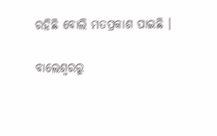ରହିଛି ବୋଲି ମତପ୍ରକାଶ ପାଇଛି ।

ବାଲେଶ୍ବରରୁ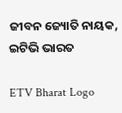ଜୀବନ ଜ୍ୟୋତି ନାୟକ, ଇଟିଭି ଭାରତ

ETV Bharat Logo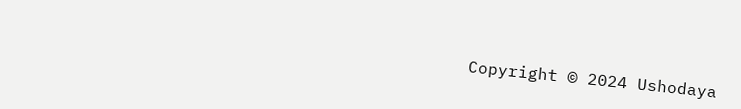Copyright © 2024 Ushodaya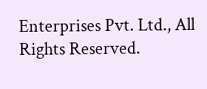Enterprises Pvt. Ltd., All Rights Reserved.